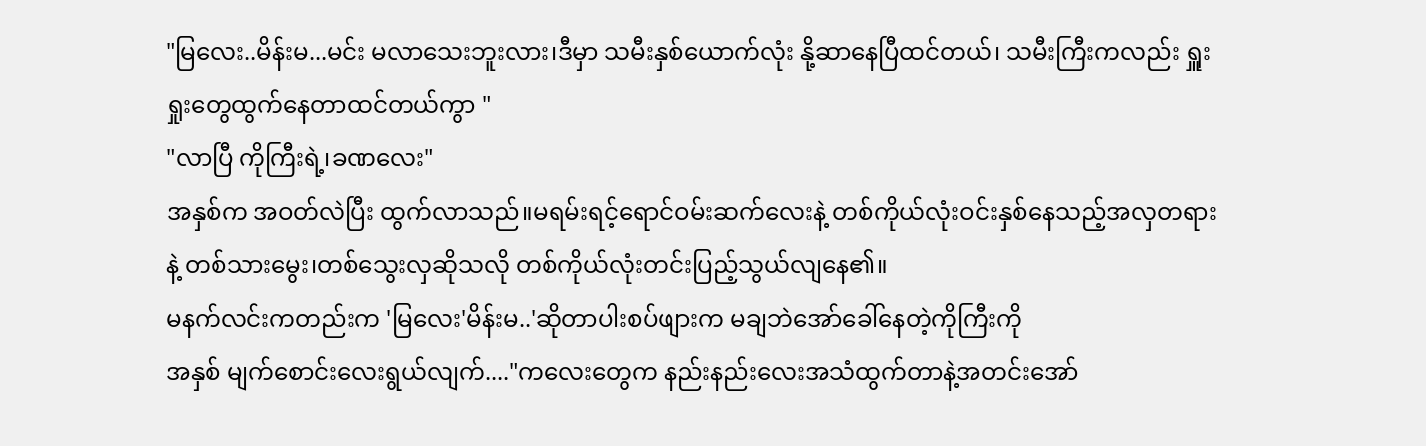"မြလေး..မိန်းမ...မင်း မလာသေးဘူးလား၊ဒီမှာ သမီးနှစ်ယောက်လုံး နို့ဆာနေပြီထင်တယ်၊ သမီးကြီးကလည်း ရှူးရှုးတွေထွက်နေတာထင်တယ်ကွာ "
"လာပြီ ကိုကြီးရဲ့၊ခဏလေး"
အနှစ်က အဝတ်လဲပြီး ထွက်လာသည်။မရမ်းရင့်ရောင်ဝမ်းဆက်လေးနဲ့ တစ်ကိုယ်လုံးဝင်းနှစ်နေသည့်အလှတရားနဲ့ တစ်သားမွေး၊တစ်သွေးလှဆိုသလို တစ်ကိုယ်လုံးတင်းပြည့်သွယ်လျနေ၏။
မနက်လင်းကတည်းက 'မြလေး'မိန်းမ..'ဆိုတာပါးစပ်ဖျားက မချဘဲအော်ခေါ်နေတဲ့ကိုကြီးကို
အနှစ် မျက်စောင်းလေးရွယ်လျက်...."ကလေးတွေက နည်းနည်းလေးအသံထွက်တာနဲ့အတင်းအော်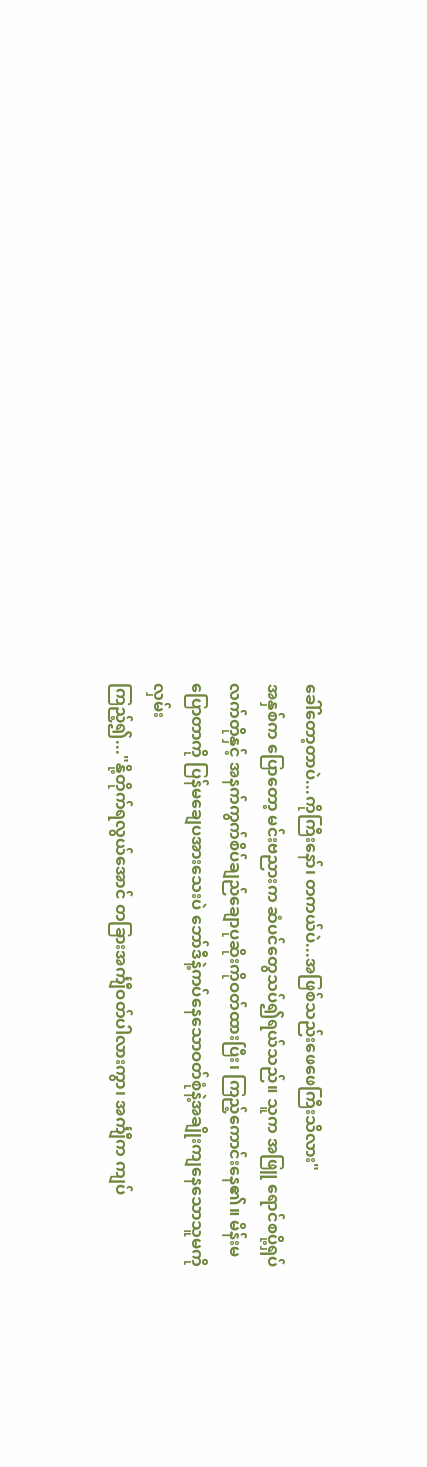ခေါ်တော့တာပဲ...ကိုကြီးနော်၊ တကယ်ပဲ...အဖြစ်သည်းဖေဖေကြီးသိလား"
အနှစ်က ပြောတော့ မင်းဗညားက ဆံပင်တွေသပ်၍ရယ်သည်။ သူက အဖြူ ရောင်စပို့ရှပ်လက်တိုနှင့် အနက်ကွက်စိပ်ချည်ချောပုဆိုးကိုဝတ်ထားပြီး၊ ကြည့်ကောင်းနေ၏။ မိန်းမပြောတာကို ပြန်မချေပအားသေးပဲ ဘော်ဒီနဲ့ကပ်နေသောဝတ်စုံနဲ့အချိုးကျနေသောသူမကိုလှမ်း
ကြည့်၍..."နို့တိုက်ရလွယ်အောင် တခြားအင်္ကျီဝတ်ပါလားကွာ၊ အင်္ကျီက ကျပ်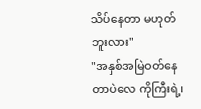သိပ်နေတာ မဟုတ်ဘူးလား"
"အနှစ်အမြဲဝတ်နေတာပဲလေ ကိုကြီးရဲ့၊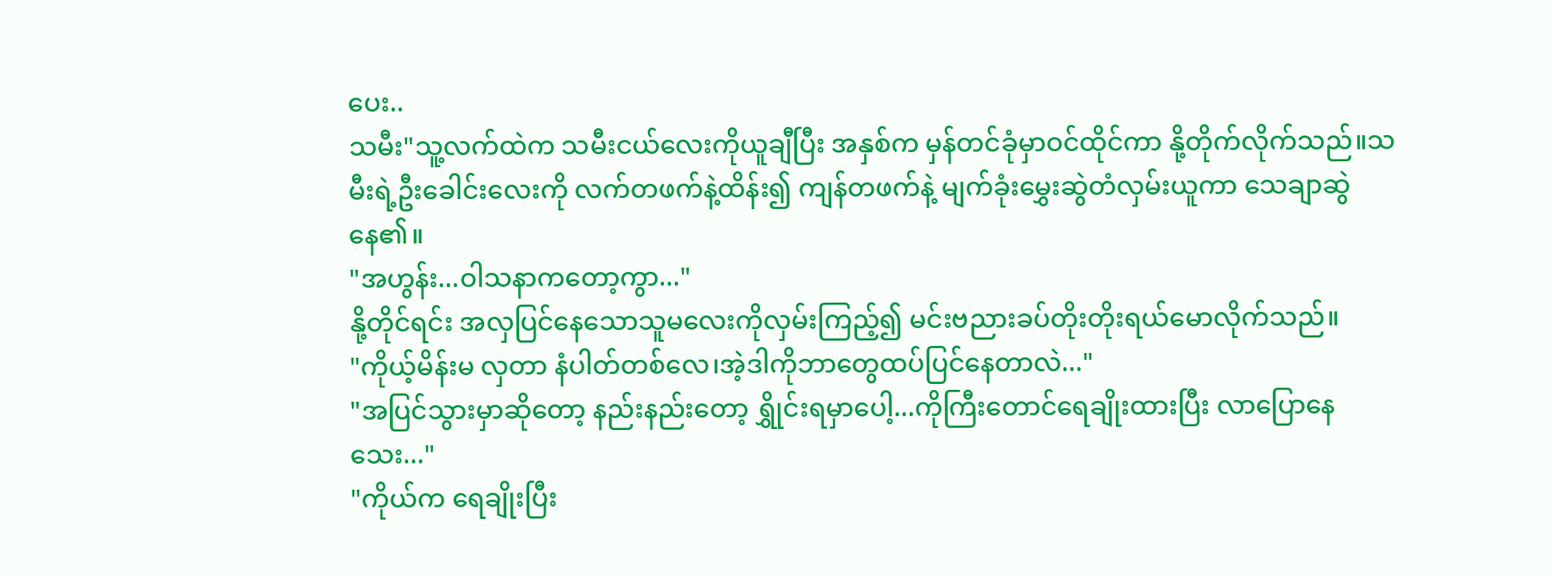ပေး..
သမီး"သူ့လက်ထဲက သမီးငယ်လေးကိုယူချီပြီး အနှစ်က မှန်တင်ခုံမှာဝင်ထိုင်ကာ နို့တိုက်လိုက်သည်။သမီးရဲ့ဦးခေါင်းလေးကို လက်တဖက်နဲ့ထိန်း၍ ကျန်တဖက်နဲ့ မျက်ခုံးမွှေးဆွဲတံလှမ်းယူကာ သေချာဆွဲနေ၏။
"အဟွန်း...ဝါသနာကတော့ကွာ..."
နို့တိုင်ရင်း အလှပြင်နေသောသူမလေးကိုလှမ်းကြည့်၍ မင်းဗညားခပ်တိုးတိုးရယ်မောလိုက်သည်။
"ကိုယ့်မိန်းမ လှတာ နံပါတ်တစ်လေ၊အဲ့ဒါကိုဘာတွေထပ်ပြင်နေတာလဲ..."
"အပြင်သွားမှာဆိုတော့ နည်းနည်းတော့ ရွှိုင်းရမှာပေါ့...ကိုကြီးတောင်ရေချိုးထားပြီး လာပြောနေသေး..."
"ကိုယ်က ရေချိုးပြီး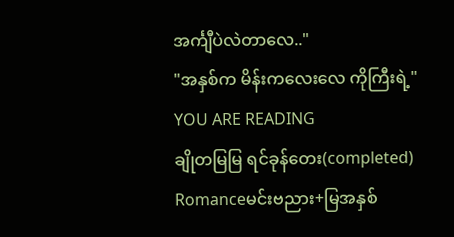အင်္ကျီပဲလဲတာလေ.."
"အနှစ်က မိန်းကလေးလေ ကိုကြီးရဲ့"
YOU ARE READING
ချိုတမြမြ ရင်ခုန်တေး(completed)
Romanceမင်းဗညား+မြအနှစ်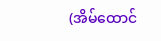(အိမ်ထောင်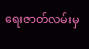ရေးဇာတ်လမ်းမှ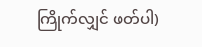ကြိုက်လျှင် ဖတ်ပါ)